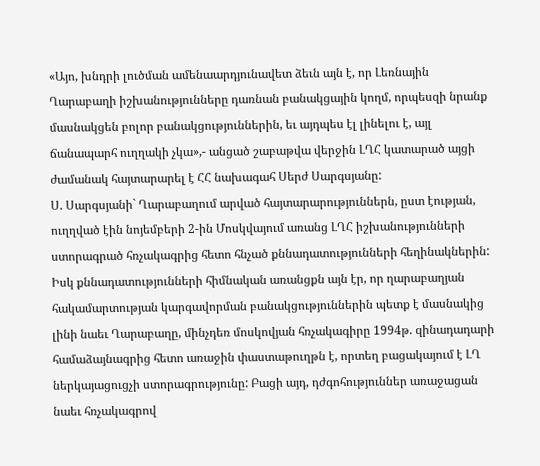«Այո, խնդրի լուծման ամենաարդյունավետ ձեւն այն է, որ Լեռնային Ղարաբաղի իշխանությունները դառնան բանակցային կողմ, որպեսզի նրանք մասնակցեն բոլոր բանակցություններին, եւ այդպես էլ լինելու է, այլ ճանապարհ ուղղակի չկա»,- անցած շաբաթվա վերջին ԼՂՀ կատարած այցի ժամանակ հայտարարել է ՀՀ նախագահ Սերժ Սարգսյանը:
Ս. Սարգսյանի` Ղարաբաղում արված հայտարարություններն, ըստ էության, ուղղված էին նոյեմբերի 2-ին Մոսկվայում առանց ԼՂՀ իշխանությունների ստորագրած հռչակագրից հետո հնչած քննադատությունների հեղինակներին: Իսկ քննադատությունների հիմնական առանցքն այն էր, որ ղարաբաղյան հակամարտության կարգավորման բանակցություններին պետք է մասնակից լինի նաեւ Ղարաբաղը, մինչդեռ մոսկովյան հռչակագիրը 1994թ. զինադադարի համաձայնագրից հետո առաջին փաստաթուղթն է, որտեղ բացակայում է ԼՂ ներկայացուցչի ստորագրությունը: Բացի այդ, դժգոհություններ առաջացան նաեւ հռչակագրով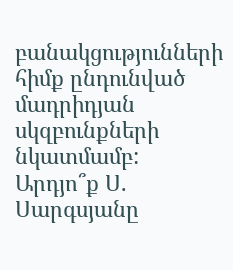բանակցությունների հիմք ընդունված մադրիդյան սկզբունքների նկատմամբ:
Արդյո՞ք Ս. Սարգսյանը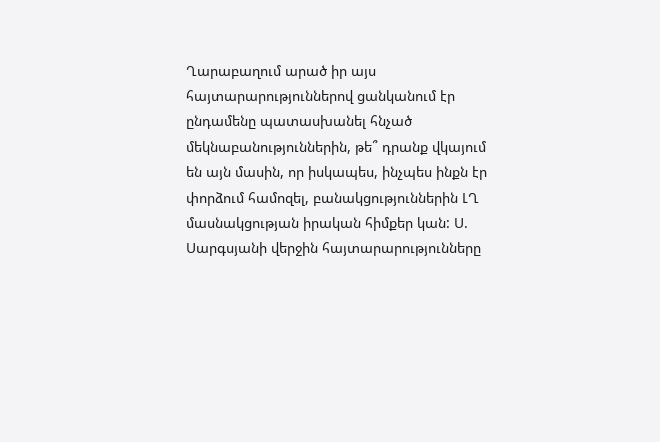Ղարաբաղում արած իր այս հայտարարություններով ցանկանում էր ընդամենը պատասխանել հնչած մեկնաբանություններին, թե՞ դրանք վկայում են այն մասին, որ իսկապես, ինչպես ինքն էր փորձում համոզել, բանակցություններին ԼՂ մասնակցության իրական հիմքեր կան: Ս. Սարգսյանի վերջին հայտարարությունները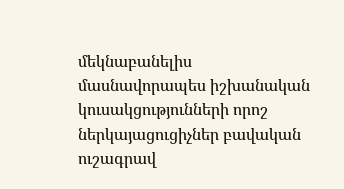մեկնաբանելիս մասնավորապես իշխանական կուսակցությունների որոշ ներկայացուցիչներ բավական ուշագրավ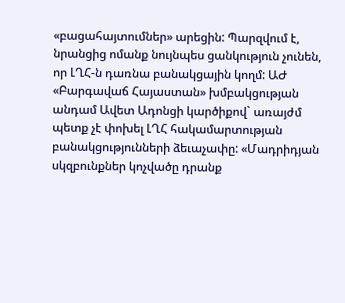«բացահայտումներ» արեցին: Պարզվում է, նրանցից ոմանք նույնպես ցանկություն չունեն, որ ԼՂՀ-ն դառնա բանակցային կողմ: ԱԺ «Բարգավաճ Հայաստան» խմբակցության անդամ Ավետ Ադոնցի կարծիքով` առայժմ պետք չէ փոխել ԼՂՀ հակամարտության բանակցությունների ձեւաչափը: «Մադրիդյան սկզբունքներ կոչվածը դրանք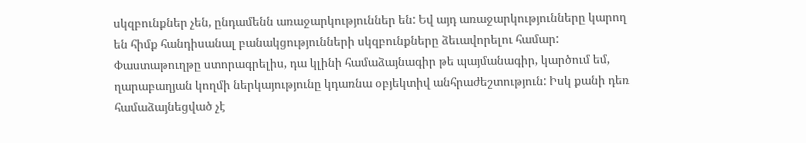սկզբունքներ չեն, ընդամենն առաջարկություններ են: Եվ այդ առաջարկությունները կարող են հիմք հանդիսանալ բանակցությունների սկզբունքները ձեւավորելու համար: Փաստաթուղթը ստորագրելիս, դա կլինի համաձայնագիր թե պայմանագիր, կարծում եմ, ղարաբաղյան կողմի ներկայությունը կդառնա օբյեկտիվ անհրաժեշտություն: Իսկ քանի դեռ համաձայնեցված չէ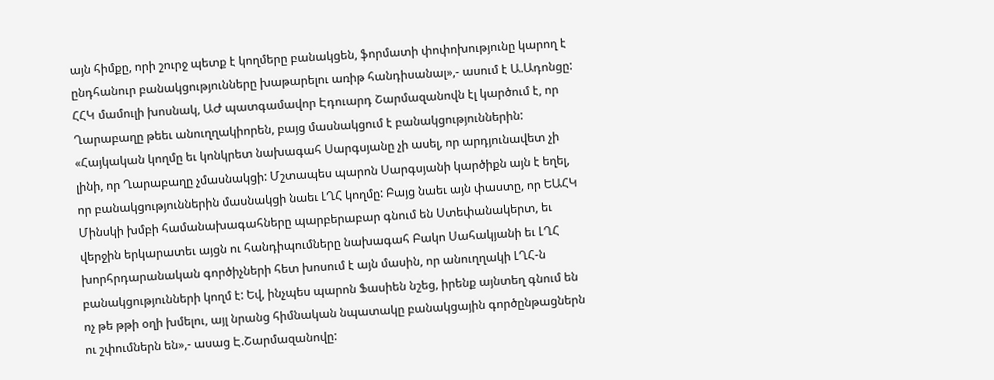այն հիմքը, որի շուրջ պետք է կողմերը բանակցեն, ֆորմատի փոփոխությունը կարող է ընդհանուր բանակցությունները խաթարելու առիթ հանդիսանալ»,- ասում է Ա.Ադոնցը:
ՀՀԿ մամուլի խոսնակ, ԱԺ պատգամավոր Էդուարդ Շարմազանովն էլ կարծում է, որ Ղարաբաղը թեեւ անուղղակիորեն, բայց մասնակցում է բանակցություններին: «Հայկական կողմը եւ կոնկրետ նախագահ Սարգսյանը չի ասել, որ արդյունավետ չի լինի, որ Ղարաբաղը չմասնակցի: Մշտապես պարոն Սարգսյանի կարծիքն այն է եղել, որ բանակցություններին մասնակցի նաեւ ԼՂՀ կողմը: Բայց նաեւ այն փաստը, որ ԵԱՀԿ Մինսկի խմբի համանախագահները պարբերաբար գնում են Ստեփանակերտ, եւ վերջին երկարատեւ այցն ու հանդիպումները նախագահ Բակո Սահակյանի եւ ԼՂՀ խորհրդարանական գործիչների հետ խոսում է այն մասին, որ անուղղակի ԼՂՀ-ն բանակցությունների կողմ է: Եվ, ինչպես պարոն Ֆասիեն նշեց, իրենք այնտեղ գնում են ոչ թե թթի օղի խմելու, այլ նրանց հիմնական նպատակը բանակցային գործընթացներն ու շփումներն են»,- ասաց Է.Շարմազանովը: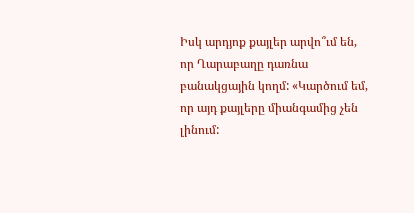Իսկ արդյոք քայլեր արվո՞ւմ են, որ Ղարաբաղը դառնա բանակցային կողմ: «Կարծում եմ, որ այդ քայլերը միանգամից չեն լինում: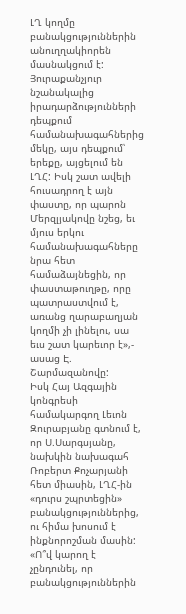ԼՂ կողմը բանակցություններին անուղղակիորեն մասնակցում է: Յուրաքանչյուր նշանակալից իրադարձությունների դեպքում համանախագահներից մեկը, այս դեպքում՝ երեքը, այցելում են ԼՂՀ: Իսկ շատ ավելի հուսադրող է այն փաստը, որ պարոն Մերզլյակովը նշեց, եւ մյուս երկու համանախագահները նրա հետ համաձայնեցին, որ փաստաթուղթը, որը պատրաստվում է, առանց ղարաբաղյան կողմի չի լինելու, սա եւս շատ կարեւոր է»,- ասաց Է. Շարմազանովը:
Իսկ Հայ Ազգային կոնգրեսի համակարգող Լեւոն Զուրաբյանը գտնում է, որ Ս.Սարգսյանը, նախկին նախագահ Ռոբերտ Քոչարյանի հետ միասին, ԼՂՀ-ին «դուրս շպրտեցին» բանակցություններից, ու հիմա խոսում է ինքնորոշման մասին: «Ո՞վ կարող է չընդունել, որ բանակցություններին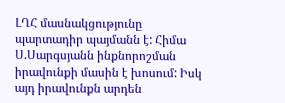ԼՂՀ մասնակցությունը պարտադիր պայմանն է: Հիմա Ս.Սարգսյանն ինքնորոշման իրավունքի մասին է խոսում: Իսկ այդ իրավունքն արդեն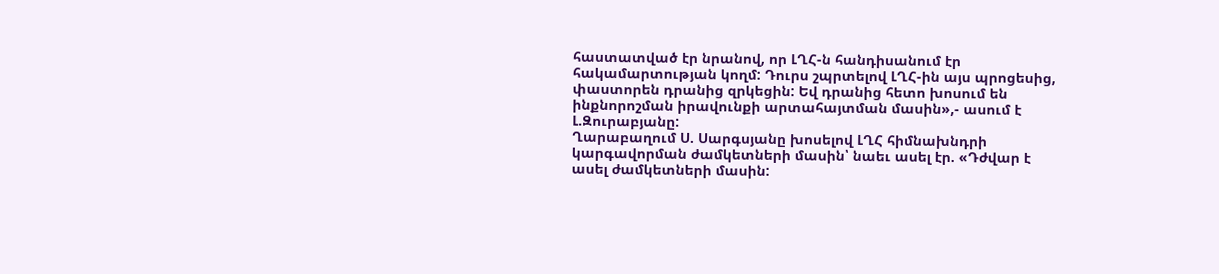հաստատված էր նրանով, որ ԼՂՀ-ն հանդիսանում էր հակամարտության կողմ: Դուրս շպրտելով ԼՂՀ-ին այս պրոցեսից, փաստորեն դրանից զրկեցին: Եվ դրանից հետո խոսում են ինքնորոշման իրավունքի արտահայտման մասին»,- ասում է Լ.Զուրաբյանը:
Ղարաբաղում Ս. Սարգսյանը խոսելով ԼՂՀ հիմնախնդրի կարգավորման ժամկետների մասին՝ նաեւ ասել էր. «Դժվար է ասել ժամկետների մասին: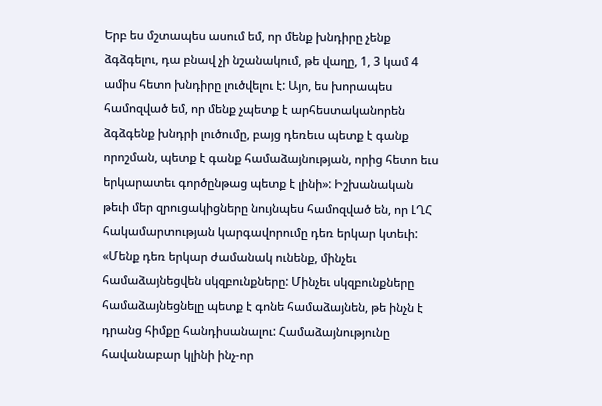Երբ ես մշտապես ասում եմ, որ մենք խնդիրը չենք ձգձգելու, դա բնավ չի նշանակում, թե վաղը, 1, 3 կամ 4 ամիս հետո խնդիրը լուծվելու է: Այո, ես խորապես համոզված եմ, որ մենք չպետք է արհեստականորեն ձգձգենք խնդրի լուծումը, բայց դեռեւս պետք է գանք որոշման, պետք է գանք համաձայնության, որից հետո եւս երկարատեւ գործընթաց պետք է լինի»: Իշխանական թեւի մեր զրուցակիցները նույնպես համոզված են, որ ԼՂՀ հակամարտության կարգավորումը դեռ երկար կտեւի: «Մենք դեռ երկար ժամանակ ունենք, մինչեւ համաձայնեցվեն սկզբունքները: Մինչեւ սկզբունքները համաձայնեցնելը պետք է գոնե համաձայնեն, թե ինչն է դրանց հիմքը հանդիսանալու: Համաձայնությունը հավանաբար կլինի ինչ-որ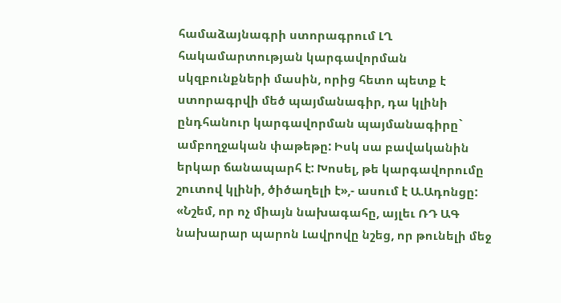համաձայնագրի ստորագրում ԼՂ հակամարտության կարգավորման սկզբունքների մասին, որից հետո պետք է ստորագրվի մեծ պայմանագիր, դա կլինի ընդհանուր կարգավորման պայմանագիրը` ամբողջական փաթեթը: Իսկ սա բավականին երկար ճանապարհ է: Խոսել, թե կարգավորումը շուտով կլինի, ծիծաղելի է»,- ասում է Ա.Ադոնցը: «Նշեմ, որ ոչ միայն նախագահը, այլեւ ՌԴ ԱԳ նախարար պարոն Լավրովը նշեց, որ թունելի մեջ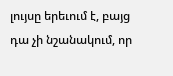լույսը երեւում է, բայց դա չի նշանակում, որ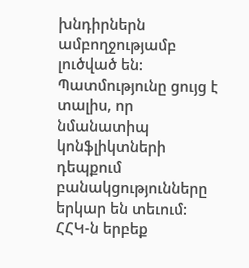խնդիրներն ամբողջությամբ լուծված են: Պատմությունը ցույց է տալիս, որ նմանատիպ կոնֆլիկտների դեպքում բանակցությունները երկար են տեւում: ՀՀԿ-ն երբեք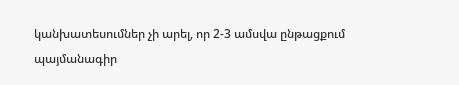կանխատեսումներ չի արել, որ 2-3 ամսվա ընթացքում պայմանագիր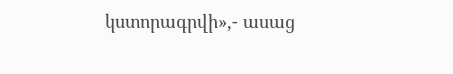կստորագրվի»,- ասաց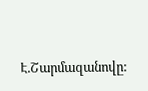Է.Շարմազանովը: